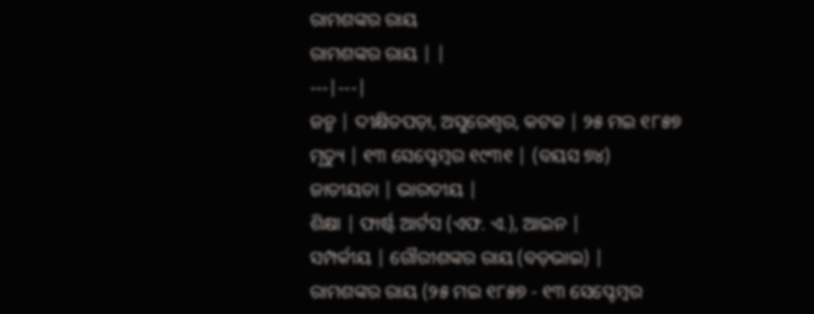ରାମଶଙ୍କର ରାୟ
ରାମଶଙ୍କର ରାୟ | |
---|---|
ଜନ୍ମ | ଦୀକ୍ଷିତପଡ଼ା, ଅସୁରେଶ୍ୱର, କଟକ | ୨୫ ମଇ ୧୮୫୭
ମୃତ୍ୟୁ | ୧୩ ସେପ୍ଟେମ୍ବର ୧୯୩୧ | (ବୟସ ୭୪)
ଜାତୀୟତା | ଭାରତୀୟ |
ଶିକ୍ଷା | ଫାର୍ଷ୍ଟ ଆର୍ଟସ (ଏଫ. ଏ.), ଆଇନ |
ସମ୍ପର୍କୀୟ | ଗୌରୀଶଙ୍କର ରାୟ (ବଡ଼ଭାଇ) |
ରାମଶଙ୍କର ରାୟ (୨୫ ମଇ ୧୮୫୭ - ୧୩ ସେପ୍ଟେମ୍ବର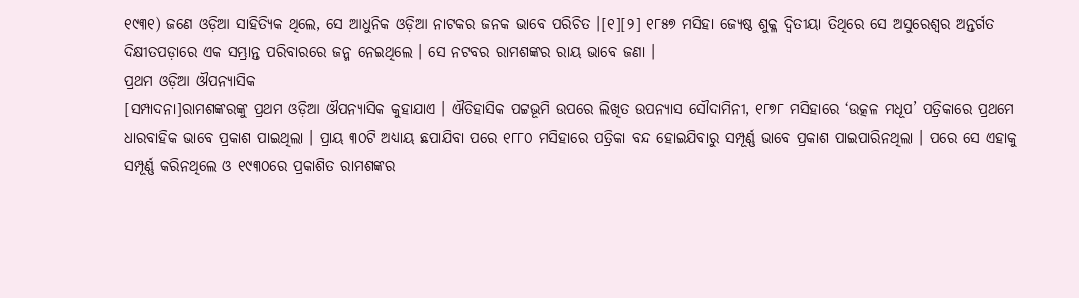୧୯୩୧) ଜଣେ ଓଡ଼ିଆ ସାହିତ୍ୟିକ ଥିଲେ, ସେ ଆଧୁନିକ ଓଡ଼ିଆ ନାଟକର ଜନକ ଭାବେ ପରିଚିତ ।[୧][୨] ୧୮୫୭ ମସିହା ଜ୍ଯେଷ୍ଠ ଶୁକ୍ଳ ଦ୍ୱିତୀୟା ତିଥିରେ ସେ ଅସୁରେଶ୍ୱର ଅନ୍ତର୍ଗତ ଦିକ୍ଷୀତପଡ଼ାରେ ଏକ ସମ୍ଭ୍ରାନ୍ତ ପରିବାରରେ ଜନ୍ମ ନେଇଥିଲେ । ସେ ନଟବର ରାମଶଙ୍କର ରାୟ ଭାବେ ଜଣା ।
ପ୍ରଥମ ଓଡ଼ିଆ ଔପନ୍ୟାସିକ
[ସମ୍ପାଦନା]ରାମଶଙ୍କରଙ୍କୁ ପ୍ରଥମ ଓଡ଼ିଆ ଔପନ୍ୟାସିକ କୁହାଯାଏ । ଐତିହାସିକ ପଟ୍ଟଭୂମି ଉପରେ ଲିଖିତ ଉପନ୍ୟାସ ସୌଦାମିନୀ, ୧୮୭୮ ମସିହାରେ ‘ଉତ୍କଳ ମଧୂପ’ ପତ୍ରିକାରେ ପ୍ରଥମେ ଧାରବାହିକ ଭାବେ ପ୍ରକାଶ ପାଇଥିଲା । ପ୍ରାୟ ୩୦ଟି ଅଧ୍ୟାୟ ଛପାଯିବା ପରେ ୧୮୮୦ ମସିହାରେ ପତ୍ରିକା ବନ୍ଦ ହୋଇଯିବାରୁ ସମ୍ପୂର୍ଣ୍ଣ ଭାବେ ପ୍ରକାଶ ପାଇପାରିନଥିଲା । ପରେ ସେ ଏହାକୁ ସମ୍ପୂର୍ଣ୍ଣ କରିନଥିଲେ ଓ ୧୯୩୦ରେ ପ୍ରକାଶିତ ରାମଶଙ୍କର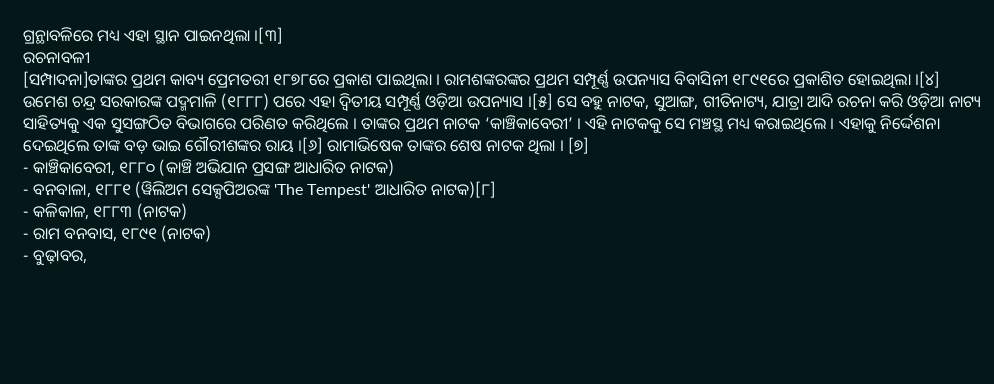ଗ୍ରନ୍ଥାବଳିରେ ମଧ୍ୟ ଏହା ସ୍ଥାନ ପାଇନଥିଲା ।[୩]
ରଚନାବଳୀ
[ସମ୍ପାଦନା]ତାଙ୍କର ପ୍ରଥମ କାବ୍ୟ ପ୍ରେମତରୀ ୧୮୭୮ରେ ପ୍ରକାଶ ପାଇଥିଲା । ରାମଶଙ୍କରଙ୍କର ପ୍ରଥମ ସମ୍ପୂର୍ଣ୍ଣ ଉପନ୍ୟାସ ବିବାସିନୀ ୧୮୯୧ରେ ପ୍ରକାଶିତ ହୋଇଥିଲା ।[୪] ଉମେଶ ଚନ୍ଦ୍ର ସରକାରଙ୍କ ପଦ୍ମମାଳି (୧୮୮୮) ପରେ ଏହା ଦ୍ୱିତୀୟ ସମ୍ପୂର୍ଣ୍ଣ ଓଡ଼ିଆ ଉପନ୍ୟାସ ।[୫] ସେ ବହୁ ନାଟକ, ସୁଆଙ୍ଗ, ଗୀତିନାଟ୍ୟ, ଯାତ୍ରା ଆଦି ରଚନା କରି ଓଡ଼ିଆ ନାଟ୍ୟ ସାହିତ୍ୟକୁ ଏକ ସୁସଙ୍ଗଠିତ ବିଭାଗରେ ପରିଣତ କରିଥିଲେ । ତାଙ୍କର ପ୍ରଥମ ନାଟକ ‘କାଞ୍ଚିକାବେରୀ’ । ଏହି ନାଟକକୁ ସେ ମଞ୍ଚସ୍ଥ ମଧ୍ୟ କରାଇଥିଲେ । ଏହାକୁ ନିର୍ଦ୍ଦେଶନା ଦେଇଥିଲେ ତାଙ୍କ ବଡ଼ ଭାଇ ଗୌରୀଶଙ୍କର ରାୟ ।[୬] ରାମାଭିଷେକ ତାଙ୍କର ଶେଷ ନାଟକ ଥିଲା । [୭]
- କାଞ୍ଚିକାବେରୀ, ୧୮୮୦ (କାଞ୍ଚି ଅଭିଯାନ ପ୍ରସଙ୍ଗ ଆଧାରିତ ନାଟକ)
- ବନବାଳା, ୧୮୮୧ (ୱିଲିଅମ ସେକ୍ସପିଅରଙ୍କ 'The Tempest' ଆଧାରିତ ନାଟକ)[୮]
- କଳିକାଳ, ୧୮୮୩ (ନାଟକ)
- ରାମ ବନବାସ, ୧୮୯୧ (ନାଟକ)
- ବୁଢ଼ାବର,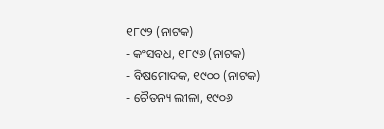୧୮୯୨ (ନାଟକ)
- କଂସବଧ, ୧୮୯୬ (ନାଟକ)
- ବିଷମୋଦକ, ୧୯୦୦ (ନାଟକ)
- ଚୈତନ୍ୟ ଲୀଳା, ୧୯୦୬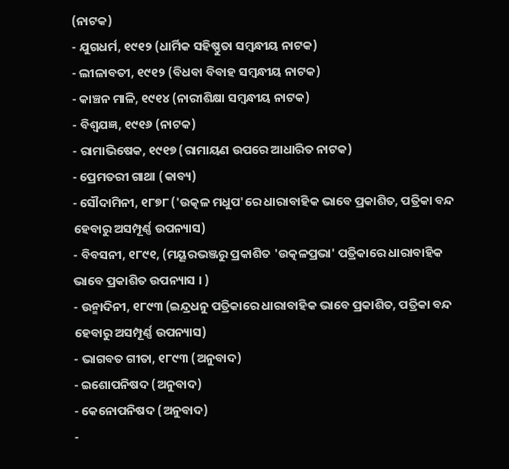(ନାଟକ)
- ଯୁଗଧର୍ମ, ୧୯୧୨ (ଧାର୍ମିକ ସହିଷ୍ଣୁତା ସମ୍ବନ୍ଧୀୟ ନାଟକ)
- ଲୀଳାବତୀ, ୧୯୧୨ (ବିଧବା ବିବାହ ସମ୍ବନ୍ଧୀୟ ନାଟକ)
- କାଞ୍ଚନ ମାଳି, ୧୯୧୪ (ନାରୀଶିକ୍ଷା ସମ୍ବନ୍ଧୀୟ ନାଟକ)
- ବିଶ୍ୱଯଜ୍ଞ, ୧୯୧୬ (ନାଟକ)
- ରାମାଭିଷେକ, ୧୯୧୭ (ରାମାୟଣ ଉପରେ ଆଧାରିତ ନାଟକ)
- ପ୍ରେମତରୀ ଗାଥା (କାବ୍ୟ)
- ସୌଦାମିନୀ, ୧୮୭୮ ('ଉତ୍କଳ ମଧୁପ'ରେ ଧାରାବାହିକ ଭାବେ ପ୍ରକାଶିତ, ପତ୍ରିକା ବନ୍ଦ ହେବାରୁ ଅସମ୍ପୂର୍ଣ୍ଣ ଉପନ୍ୟାସ)
- ବିବସନୀ, ୧୮୯୧, (ମୟୂରଭଞ୍ଜରୁ ପ୍ରକାଶିତ 'ଉତ୍କଳପ୍ରଭା' ପତ୍ରିକାରେ ଧାରାବାହିକ ଭାବେ ପ୍ରକାଶିତ ଉପନ୍ୟାସ । )
- ଉନ୍ମାଦିନୀ, ୧୮୯୩ (ଇନ୍ଦ୍ରଧନୁ ପତ୍ରିକାରେ ଧାରାବାହିକ ଭାବେ ପ୍ରକାଶିତ, ପତ୍ରିକା ବନ୍ଦ ହେବାରୁ ଅସମ୍ପୂର୍ଣ୍ଣ ଉପନ୍ୟାସ)
- ଭାଗବତ ଗୀତା, ୧୮୯୩ (ଅନୁବାଦ)
- ଇଶୋପନିଷଦ (ଅନୁବାଦ)
- କେନୋପନିଷଦ (ଅନୁବାଦ)
-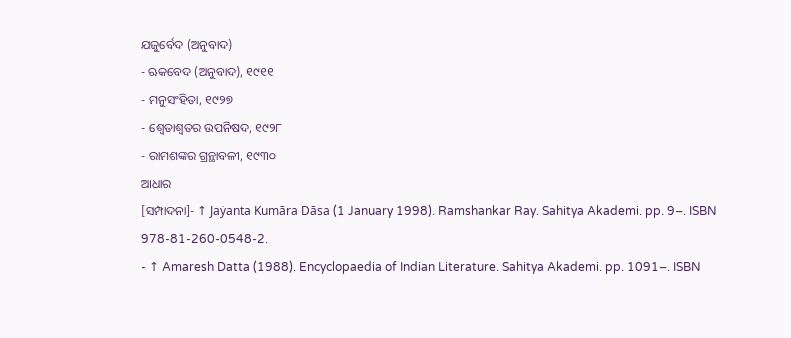ଯଜୁର୍ବେଦ (ଅନୁବାଦ)
- ଋକବେଦ (ଅନୁବାଦ), ୧୯୧୧
- ମନୁସଂହିତା, ୧୯୨୭
- ଶ୍ୱେତାଶ୍ୱତର ଉପନିଷଦ, ୧୯୨୮
- ରାମଶଙ୍କର ଗ୍ରନ୍ଥାବଳୀ, ୧୯୩୦
ଆଧାର
[ସମ୍ପାଦନା]- ↑ Jaẏanta Kumāra Dāsa (1 January 1998). Ramshankar Ray. Sahitya Akademi. pp. 9–. ISBN 978-81-260-0548-2.
- ↑ Amaresh Datta (1988). Encyclopaedia of Indian Literature. Sahitya Akademi. pp. 1091–. ISBN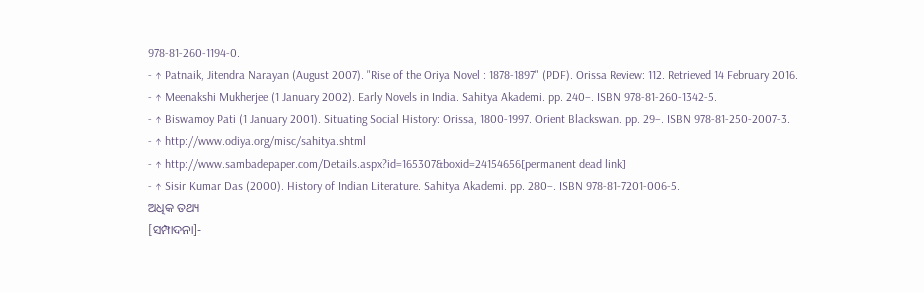978-81-260-1194-0.
- ↑ Patnaik, Jitendra Narayan (August 2007). "Rise of the Oriya Novel : 1878-1897" (PDF). Orissa Review: 112. Retrieved 14 February 2016.
- ↑ Meenakshi Mukherjee (1 January 2002). Early Novels in India. Sahitya Akademi. pp. 240–. ISBN 978-81-260-1342-5.
- ↑ Biswamoy Pati (1 January 2001). Situating Social History: Orissa, 1800-1997. Orient Blackswan. pp. 29–. ISBN 978-81-250-2007-3.
- ↑ http://www.odiya.org/misc/sahitya.shtml
- ↑ http://www.sambadepaper.com/Details.aspx?id=165307&boxid=24154656[permanent dead link]
- ↑ Sisir Kumar Das (2000). History of Indian Literature. Sahitya Akademi. pp. 280–. ISBN 978-81-7201-006-5.
ଅଧିକ ତଥ୍ୟ
[ସମ୍ପାଦନା]-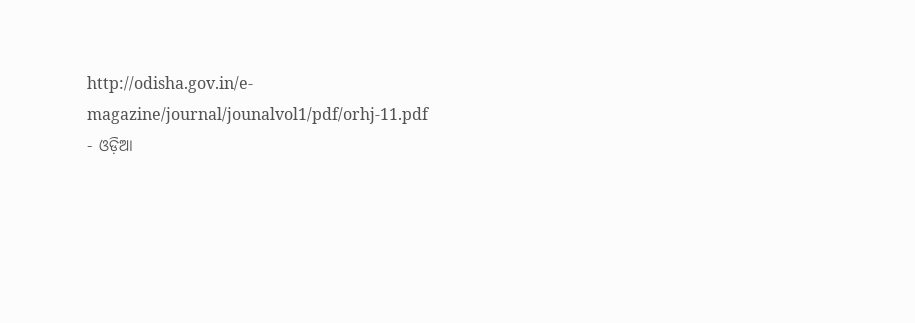http://odisha.gov.in/e-magazine/journal/jounalvol1/pdf/orhj-11.pdf
- ଓଡ଼ିଆ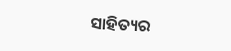ସାହିତ୍ୟର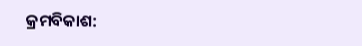କ୍ରମବିକାଶ: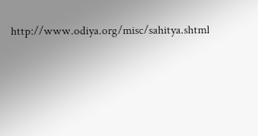http://www.odiya.org/misc/sahitya.shtml